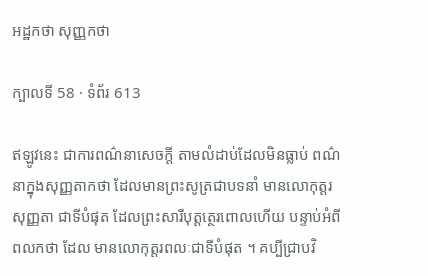អដ្ឋកថា សុញ្ញកថា

ក្បាលទី 58 · ទំព័រ 613

ឥឡូវនេះ ជាការពណ៌នាសេចក្តី តាមលំដាប់ដែលមិនធ្លាប់ ពណ៌នាក្នុងសុញ្ញតាកថា ដែលមានព្រះសូត្រជាបទនាំ មានលោកុត្តរសុញ្ញតា ជាទីបំផុត ដែលព្រះសារីបុត្តត្ថេរពោលហើយ បន្ទាប់អំពីពលកថា ដែល មានលោកុត្តរពលៈជាទីបំផុត ។ គប្បីជ្រាបវិ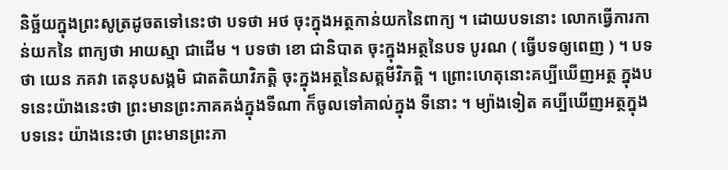និច្ឆ័យក្នុងព្រះសូត្រដូចតទៅនេះថា បទថា អថ ចុះក្នុងអត្ថកាន់យកនៃពាក្យ ។ ដោយបទនោះ លោកធ្វើការកាន់យកនៃ ពាក្យថា អាយស្មា ជាដើម ។ បទថា ខោ ជានិបាត ចុះក្នុងអត្ថនៃបទ បូរណ ( ធ្វើបទឲ្យពេញ ) ។ បទថា យេន ភគវា តេនុបសង្កមិ ជាតតិយាវិភត្តិ ចុះក្នុងអត្ថនៃសត្តមីវិភត្តិ ។ ព្រោះហេតុនោះគប្បីឃើញអត្ថ ក្នុងបទនេះយ៉ាងនេះថា ព្រះមានព្រះភាគគង់ក្នុងទីណា ក៏ចូលទៅគាល់ក្នុង ទីនោះ ។ ម្យ៉ាងទៀត គប្បីឃើញអត្ថក្នុងបទនេះ យ៉ាងនេះថា ព្រះមានព្រះភា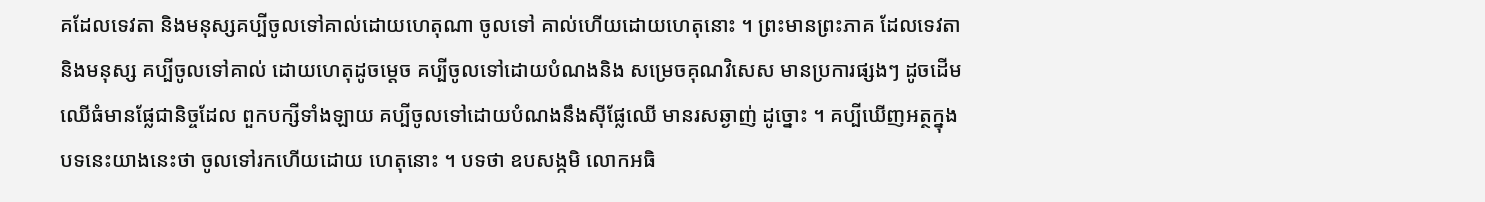គដែលទេវតា និងមនុស្សគប្បីចូលទៅគាល់ដោយហេតុណា ចូលទៅ គាល់ហើយដោយហេតុនោះ ។ ព្រះមានព្រះភាគ ដែលទេវតានិងមនុស្ស គប្បីចូលទៅគាល់ ដោយហេតុដូចម្តេច គប្បីចូលទៅដោយបំណងនិង សម្រេចគុណវិសេស មានប្រការផ្សងៗ ដូចដើមឈើធំមានផ្លែជានិច្ចដែល ពួកបក្សីទាំងឡាយ គប្បីចូលទៅដោយបំណងនឹងស៊ីផ្លែឈើ មានរសឆ្ងាញ់ ដូច្នោះ ។ គប្បីឃើញអត្ថក្នុងបទនេះយាងនេះថា ចូលទៅរកហើយដោយ ហេតុនោះ ។ បទថា ឧបសង្កមិ លោកអធិ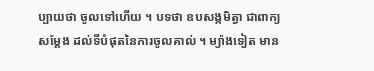ប្បាយថា ចូលទៅហើយ ។ បទថា ឧបសង្កមិត្វា ជាពាក្យសម្តែង ដល់ទីបំផុតនៃការចូលគាល់ ។ ម្យ៉ាងទៀត មាន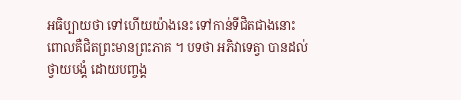អធិប្បាយថា ទៅហើយយ៉ាងនេះ ទៅកាន់ទីជិតជាងនោះ ពោលគឺជិតព្រះមានព្រះភាគ ។ បទថា អភិវាទេត្វា បានដល់ ថ្វាយបង្គំ ដោយបញ្ចង្គ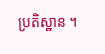ប្រតិស្ឋាន ។